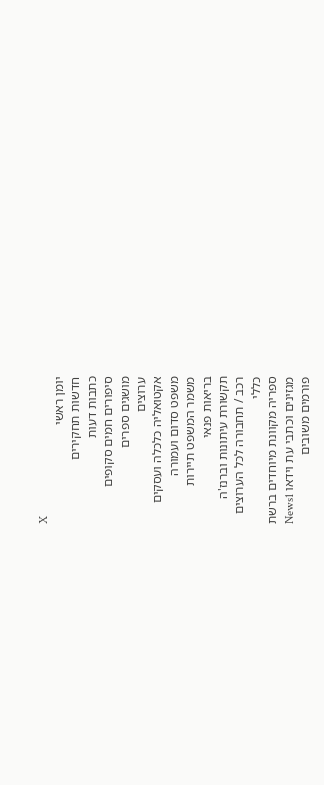X
יומן ראשי
חדשות תחקירים
כתבות דעות
סיפורים חמים סקופים
מושגים ספרים
ערוצים
אקטואליה כלכלה ועסקים
משפט סדום ועמורה
משמר המשפט תיירות
בריאות פנאי
תקשורת עיתונות וברנז'ה
רכב / תחבורה לכל הערוצים
כללי
ספריה מקוונת מיוחדים ברשת
מגזינים וכתבי עת וידאו News1
פורמים משובים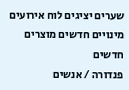שערים יציגים לוח אירועים
מינויים חדשים מוצרים חדשים
פנדורה / אנשים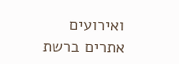ואירועים
אתרים ברשת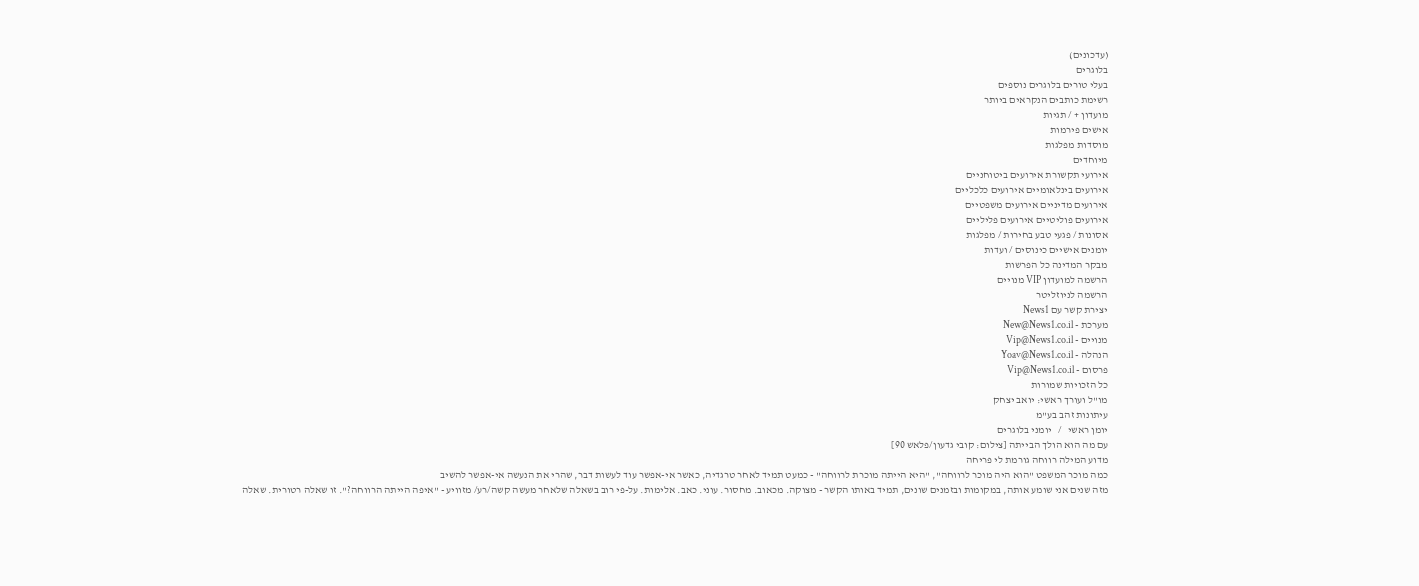(עדכונים)
בלוגרים
בעלי טורים בלוגרים נוספים
רשימת כותבים הנקראים ביותר
מועדון + / תגיות
אישים פירמות
מוסדות מפלגות
מיוחדים
אירועי תקשורת אירועים ביטוחניים
אירועים בינלאומיים אירועים כלכליים
אירועים מדיניים אירועים משפטיים
אירועים פוליטיים אירועים פליליים
אסונות / פגעי טבע בחירות / מפלגות
יומנים אישיים כינוסים / ועדות
מבקר המדינה כל הפרשות
הרשמה למועדון VIP מנויים
הרשמה לניוזליטר
יצירת קשר עם News1
מערכת - New@News1.co.il
מנויים - Vip@News1.co.il
הנהלה - Yoav@News1.co.il
פרסום - Vip@News1.co.il
כל הזכויות שמורות
מו"ל ועורך ראשי: יואב יצחק
עיתונות זהב בע"מ
יומן ראשי   /   יומני בלוגרים
עם מה הוא הולך הבייתה [צילום: קובי גדעון/פלאש 90]
מדוע המילה רווחה גורמת לי פריחה
כמה מוכר המשפט "הוא היה מוכר לרווחה", "היא הייתה מוכרת לרווחה" - כמעט תמיד לאחר טרגדיה, כאשר אי-אפשר עוד לעשות דבר, שהרי את הנעשה אי-אפשר להשיב
מזה שנים אני שומע אותה, במקומות ובזמנים שונים, תמיד באותו הקשר - מצוקה. מכאוב. מחסור. עוני. כאב. אלימות. על-פי רוב בשאלה שלאחר מעשה קשה/רע/ מזוויע - "איפה הייתה הרווחה?". זו שאלה רטורית. שאלה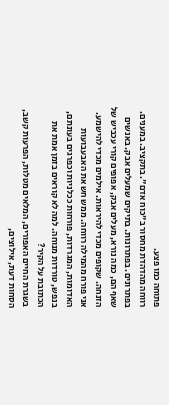פתוחה כמו פצע.
רווחה מהדהדת מחסור ב"כוח אדם". בתקציב. במענים. בפתרונים. בפתרונות. בתיקים שמעלים אבק. באנשים שאף הם, כמה נורא, מעלים אבק, אפופים קורי עכביש של הזנחה. שקופים מכדי להיראות. אילמים מכדי להישמע.
אני פורח מהמילה רווחה. ממש חש את האבעבועות האדומות, המגרדות, פורחות ככלניות וכפרגים בעונתם, בנפש, טורדות מנוחה. למה לא קוראים בזמן אמת את הכתובת על הקיר?
בשגרת החיים האפורים, המלאים מטלות, הפרעות קשב, הסחות דעת, אילוצים,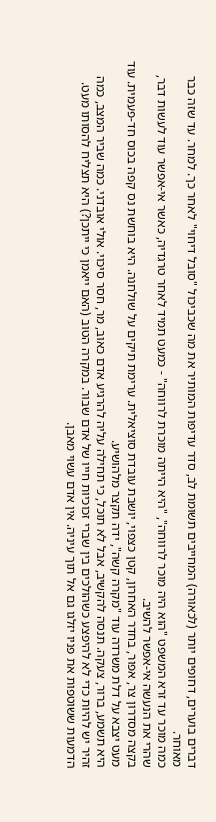דברים בוערים, דחופים יותר (לכאורה) המחייבים תשומת לב, סדר עדיפות המותיר את מה שכביכול "סובל דיחוי" לאחר כך. למחר. עד שזה כבר מאוחר.
כמה מוכר עד זרא המשפט "הוא היה מוכר לרווחה", "היא הייתה מוכרת לרווחה" - כמעט תמיד לאחר טרגדיה, כאשר אי-אפשר עוד לעשות דבר, שהרי את הנעשה אי-אפשר להשיב.
בקצה מסדרון צר, אפור, בחדר האחרון, קטן כצפוי, יושבת עובדת סוציאלית. ערימת תיקים על שולחנה. היא בוחשת נס קפה בכוס חד-פעמית. עוד מעט יצבא על דלת משרדה עוד "מקרה קשה", ידה תקצר מלהושיע.
היא תשמע, ברור, צעקה. תנסה להקשיב, אבל לא תוכל, כי תחילה עליה להרגיע אדם כאוב, מר, חסר סיכוי. אולי אובדני. כמה שביר המצב, כמה זהיר יש להיות כדי לא להיפצע כשהולכים בין שברי זכוכיות חייו של אדם שבור. במקרה הטוב (האם ייאמן כי ייתכן?) היא תצליח להסותו מעט. הדמעות ששוטפות את פניו יזלגו גם אל תוך עיניה. אין אדם עשוי מאבן.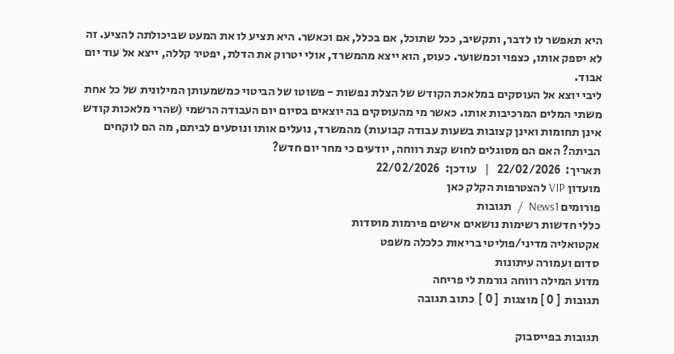היא תאפשר לו לדבר, ותקשיב, ככל שתוכל, אם בכלל, אם וכאשר. היא תציע לו את המעט שביכולתה להציע. זה לא יספק אותו, כצפוי וכמשוער. כעוס, הוא ייצא מהמשרד, אולי יטרוק את הדלת, יפטיר קללה, ייצא אל עוד יום אבוד.
ליבי יוצא אל העוסקים במלאכת הקודש של הצלת נפשות - פשוטו של הביטוי כמשמעותן המילונית של כל אחת משתי המלים המרכיבות אותו. כאשר מי מהעוסקים בה יוצאים בסיום יום העבודה הרשמי (שהרי מלאכות קודש אינן תחומות ואינן קצובות בשעות עבודה קבועות) מהמשרד, נועלים אותו ונוסעים לביתם, מה הם לוקחים הביתה? האם הם מסוגלים לחוש קצת רווחה, יודעים כי מחר יום חדש?
תאריך:  22/02/2026   |   עודכן:  22/02/2026
מועדון VIP להצטרפות הקלק כאן
פורומים News1  /  תגובות
כללי חדשות רשימות נושאים אישים פירמות מוסדות
אקטואליה מדיני/פוליטי בריאות כלכלה משפט
סדום ועמורה עיתונות
מדוע המילה רווחה גורמת לי פריחה
תגובות  [ 0 ] מוצגות  [ 0 ]  כתוב תגובה

תגובות בפייסבוק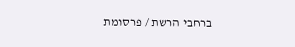ברחבי הרשת / פרסומת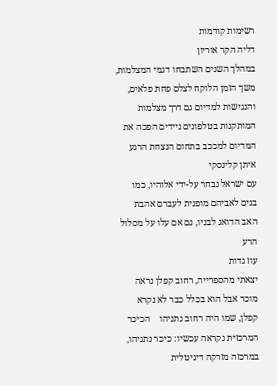רשימות קודמות
דליה הקר אוריון
במהלך השנים השתבחו דגמי המצלמות, משך הזמן הלוקח לצלם פחת פלאים, והנגישות למדיום גם דרך מצלמות המותקנות בטלפונים ניידים הפכה את המדיום למככב בתחום הנצחת הרגע
איתן קלינסקי
עם ישראל נבחר על-ידי אלוהיו, כמו בנים לאביהם מופנית לעברם אהבת האב הדואג לבניו, גם אם עלו על מסלול הרע
עוז גדות
יצאתי מהספרייה, רחוב קפלן נראה מוכר אבל הוא בכלל כבר לא נקרא קפלן, שמו היה רחוב נתניהו    הכיכר המרכזית נקראה עכשיו: כיכר נתניהו, במרכזה מזרקה דיגיטלית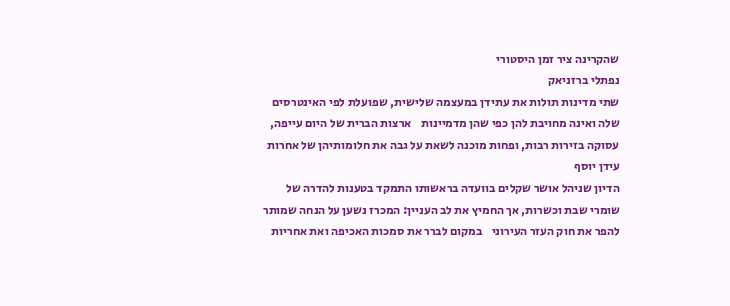שהקרינה ציר זמן היסטורי
נפתלי ברזניאק
שתי מדינות תולות את עתידן במעצמה שלישית, שפועלת לפי האינטרסים שלה ואינה מחויבת להן כפי שהן מדמיינות    ארצות הברית של היום עייפה, עסוקה בזירות רבות, ופחות מוכנה לשאת על גבה את חלומותיהן של אחרות
עידן יוסף
הדיון שניהל אושר שקלים בוועדה בראשותו התמקד בטענות להדרה של שומרי שבת וכשרות, אך החמיץ את לב העניין: המכרז נשען על הנחה שמותר להפר את חוק העזר העירוני    במקום לברר את סמכות האכיפה ואת אחריות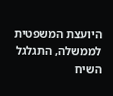היועצת המשפטית לממשלה, התגלגל השיח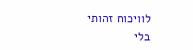לוויכוח זהותי    בלי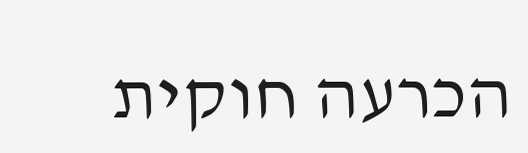הכרעה חוקית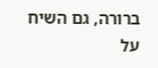ברורה, גם השיח על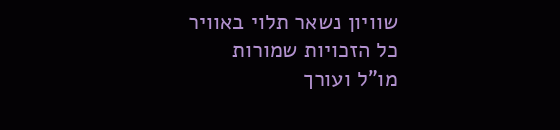שוויון נשאר תלוי באוויר
כל הזכויות שמורות
מו"ל ועורך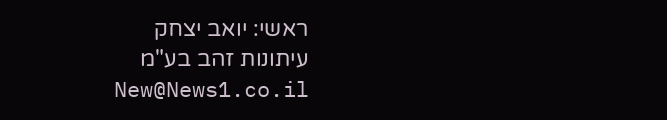ראשי: יואב יצחק
עיתונות זהב בע"מ New@News1.co.il